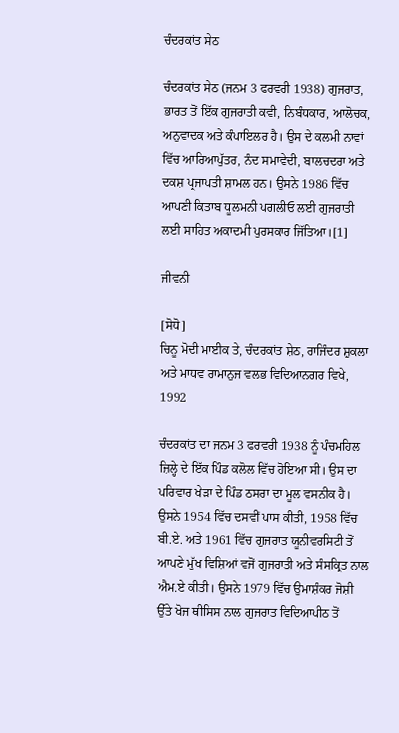ਚੰਦਰਕਾਂਤ ਸੇਠ

ਚੰਦਰਕਾਂਤ ਸੇਠ (ਜਨਮ 3 ਫਰਵਰੀ 1938) ਗੁਜਰਾਤ, ਭਾਰਤ ਤੋਂ ਇੱਕ ਗੁਜਰਾਤੀ ਕਵੀ, ਨਿਬੰਧਕਾਰ, ਆਲੋਚਕ, ਅਨੁਵਾਦਕ ਅਤੇ ਕੰਪਾਇਲਰ ਹੈ। ਉਸ ਦੇ ਕਲਮੀ ਨਾਵਾਂ ਵਿੱਚ ਆਰਿਆਪੁੱਤਰ, ਨੰਦ ਸਮਾਵੇਦੀ, ਬਾਲਚਦਰਾ ਅਤੇ ਦਕਸ਼ ਪ੍ਰਜਾਪਤੀ ਸ਼ਾਮਲ ਹਨ। ਉਸਨੇ 1986 ਵਿੱਚ ਆਪਣੀ ਕਿਤਾਬ ਧੂਲਮਨੀ ਪਗਲੀਓ ਲਈ ਗੁਜਰਾਤੀ ਲਈ ਸਾਹਿਤ ਅਕਾਦਮੀ ਪੁਰਸਕਾਰ ਜਿੱਤਿਆ।[1]

ਜੀਵਨੀ

[ਸੋਧੋ]
ਚਿਨੂ ਮੋਦੀ ਮਾਈਕ ਤੇ, ਚੰਦਰਕਾਂਤ ਸ਼ੇਠ, ਰਾਜਿੰਦਰ ਸ਼ੁਕਲਾ ਅਤੇ ਮਾਧਵ ਰਾਮਾਨੁਜ ਵਲਭ ਵਿਦਿਆਨਗਰ ਵਿਖੇ, 1992

ਚੰਦਰਕਾਂਤ ਦਾ ਜਨਮ 3 ਫਰਵਰੀ 1938 ਨੂੰ ਪੰਚਮਹਿਲ ਜ਼ਿਲ੍ਹੇ ਦੇ ਇੱਕ ਪਿੰਡ ਕਲੋਲ ਵਿੱਚ ਹੋਇਆ ਸੀ। ਉਸ ਦਾ ਪਰਿਵਾਰ ਖੇੜਾ ਦੇ ਪਿੰਡ ਠਸਰਾ ਦਾ ਮੂਲ ਵਸਨੀਕ ਹੈ। ਉਸਨੇ 1954 ਵਿੱਚ ਦਸਵੀਂ ਪਾਸ ਕੀਤੀ, 1958 ਵਿੱਚ ਬੀ.ਏ. ਅਤੇ 1961 ਵਿੱਚ ਗੁਜਰਾਤ ਯੂਨੀਵਰਸਿਟੀ ਤੋਂ ਆਪਣੇ ਮੁੱਖ ਵਿਸ਼ਿਆਂ ਵਜੋਂ ਗੁਜਰਾਤੀ ਅਤੇ ਸੰਸਕ੍ਰਿਤ ਨਾਲ ਐਮ.ਏ ਕੀਤੀ। ਉਸਨੇ 1979 ਵਿੱਚ ਉਮਾਸ਼ੰਕਰ ਜੋਸ਼ੀ ਉੱਤੇ ਖੋਜ ਥੀਸਿਸ ਨਾਲ ਗੁਜਰਾਤ ਵਿਦਿਆਪੀਠ ਤੋਂ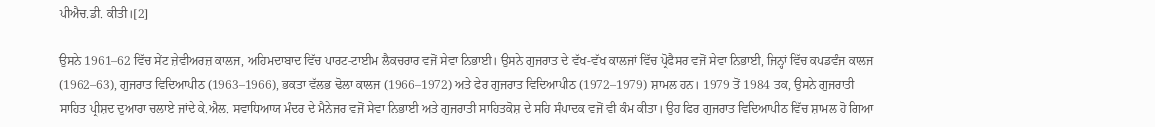ਪੀਐਚ.ਡੀ. ਕੀਤੀ।[2]

ਉਸਨੇ 1961–62 ਵਿੱਚ ਸੇਂਟ ਜ਼ੇਵੀਅਰਜ਼ ਕਾਲਜ, ਅਹਿਮਦਾਬਾਦ ਵਿੱਚ ਪਾਰਟ-ਟਾਈਮ ਲੈਕਚਰਾਰ ਵਜੋਂ ਸੇਵਾ ਨਿਭਾਈ। ਉਸਨੇ ਗੁਜਰਾਤ ਦੇ ਵੱਖ-ਵੱਖ ਕਾਲਜਾਂ ਵਿੱਚ ਪ੍ਰੋਫੈਸਰ ਵਜੋਂ ਸੇਵਾ ਨਿਭਾਈ, ਜਿਨ੍ਹਾਂ ਵਿੱਚ ਕਪਡਵੰਜ ਕਾਲਜ (1962–63), ਗੁਜਰਾਤ ਵਿਦਿਆਪੀਠ (1963–1966), ਭਕਤਾ ਵੱਲਭ ਢੋਲਾ ਕਾਲਜ (1966–1972) ਅਤੇ ਫੇਰ ਗੁਜਰਾਤ ਵਿਦਿਆਪੀਠ (1972–1979) ਸ਼ਾਮਲ ਹਨ। 1979 ਤੋਂ 1984 ਤਕ, ਉਸਨੇ ਗੁਜਰਾਤੀ ਸਾਹਿਤ ਪ੍ਰੀਸ਼ਦ ਦੁਆਰਾ ਚਲਾਏ ਜਾਂਦੇ ਕੇ.ਐਲ. ਸਵਾਧਿਆਯ ਮੰਦਰ ਦੇ ਮੈਨੇਜਰ ਵਜੋਂ ਸੇਵਾ ਨਿਭਾਈ ਅਤੇ ਗੁਜਰਾਤੀ ਸਾਹਿਤਕੋਸ਼ ਦੇ ਸਹਿ ਸੰਪਾਦਕ ਵਜੋਂ ਵੀ ਕੰਮ ਕੀਤਾ। ਉਹ ਫਿਰ ਗੁਜਰਾਤ ਵਿਦਿਆਪੀਠ ਵਿੱਚ ਸ਼ਾਮਲ ਹੋ ਗਿਆ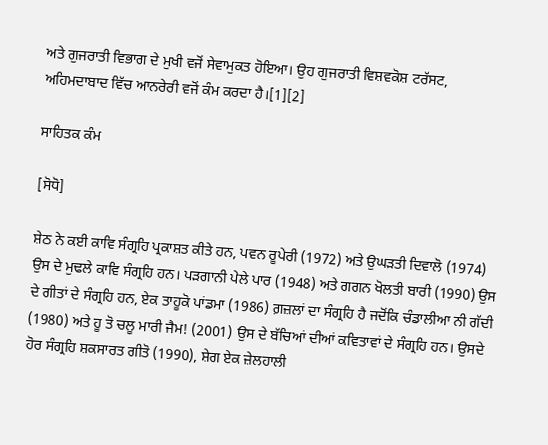ਅਤੇ ਗੁਜਰਾਤੀ ਵਿਭਾਗ ਦੇ ਮੁਖੀ ਵਜੋਂ ਸੇਵਾਮੁਕਤ ਹੋਇਆ। ਉਹ ਗੁਜਰਾਤੀ ਵਿਸ਼ਵਕੋਸ਼ ਟਰੱਸਟ, ਅਹਿਮਦਾਬਾਦ ਵਿੱਚ ਆਨਰੇਰੀ ਵਜੋਂ ਕੰਮ ਕਰਦਾ ਹੈ।[1][2]

ਸਾਹਿਤਕ ਕੰਮ

[ਸੋਧੋ]

ਸ਼ੇਠ ਨੇ ਕਈ ਕਾਵਿ ਸੰਗ੍ਰਹਿ ਪ੍ਰਕਾਸ਼ਤ ਕੀਤੇ ਹਨ, ਪਵਨ ਰੂਪੇਰੀ (1972) ਅਤੇ ਉਘੜਤੀ ਦਿਵਾਲੋ (1974) ਉਸ ਦੇ ਮੁਢਲੇ ਕਾਵਿ ਸੰਗ੍ਰਹਿ ਹਨ। ਪੜਗਾਨੀ ਪੇਲੇ ਪਾਰ (1948) ਅਤੇ ਗਗਨ ਖੋਲਤੀ ਬਾਰੀ (1990) ਉਸ ਦੇ ਗੀਤਾਂ ਦੇ ਸੰਗ੍ਰਹਿ ਹਨ, ਏਕ ਤਾਹੂਕੋ ਪਾਂਡਮਾ (1986) ਗ਼ਜ਼ਲਾਂ ਦਾ ਸੰਗ੍ਰਹਿ ਹੈ ਜਦੋਂਕਿ ਚੰਡਾਲੀਆ ਨੀ ਗੱਦੀ (1980) ਅਤੇ ਹੂ ਤੋ ਚਲੂ ਮਾਰੀ ਜੈਮ! (2001) ਉਸ ਦੇ ਬੱਚਿਆਂ ਦੀਆਂ ਕਵਿਤਾਵਾਂ ਦੇ ਸੰਗ੍ਰਹਿ ਹਨ। ਉਸਦੇ ਹੋਰ ਸੰਗ੍ਰਹਿ ਸ਼ਕਸਾਰਤ ਗੀਤੋ (1990), ਸ਼ੇਗ ਏਕ ਜ਼ੇਲਹਾਲੀ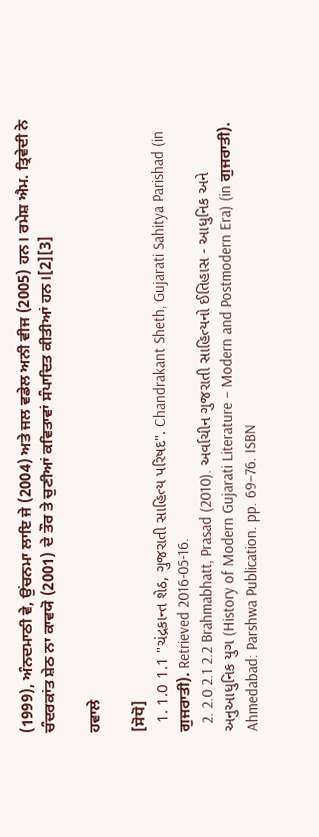(1999), ਅੰਨਦਮਾਠੀ ਵੇ, ਉਂਚਨਮਾ ਲਾਇ ਜੇ (2004) ਅਤੇ ਜਲ ਵਡੇਲ ਅਨੀ ਵੀਜ (2005) ਹਨ। ਰਮੇਸ਼ ਐਮ. ਤ੍ਰਿਵੇਦੀ ਨੇ ਚੰਦਰਕਾਂਤ ਸ਼ੇਠ ਨਾ ਕਾਵਯੋ (2001) ਦੇ ਤੌਰ ਤੇ ਚੁਣੀਆਂ ਕਵਿਤਾਵਾਂ ਸੰਪਾਦਿਤ ਕੀਤੀਆਂ ਹਨ।[2][3]

ਹਵਾਲੇ

[ਸੋਧੋ]
  1. 1.0 1.1 "ચંદ્રકાન્ત શેઠ, ગુજરાતી સાહિત્ય પરિષદ". Chandrakant Sheth, Gujarati Sahitya Parishad (in ਗੁਜਰਾਤੀ). Retrieved 2016-05-16.
  2. 2.0 2.1 2.2 Brahmabhatt, Prasad (2010). અર્વાચીન ગુજરાતી સાહિત્યનો ઈતિહાસ - આધુનિક અને અનુઆધુનિક યુગ (History of Modern Gujarati Literature – Modern and Postmodern Era) (in ਗੁਜਰਾਤੀ). Ahmedabad: Parshwa Publication. pp. 69–76. ISBN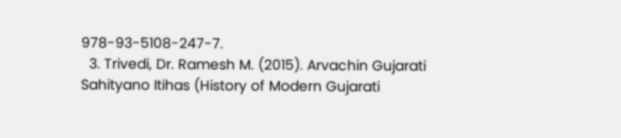978-93-5108-247-7.
  3. Trivedi, Dr. Ramesh M. (2015). Arvachin Gujarati Sahityano Itihas (History of Modern Gujarati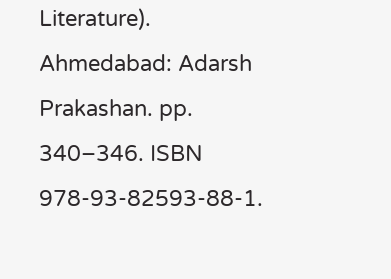Literature). Ahmedabad: Adarsh Prakashan. pp. 340–346. ISBN 978-93-82593-88-1.